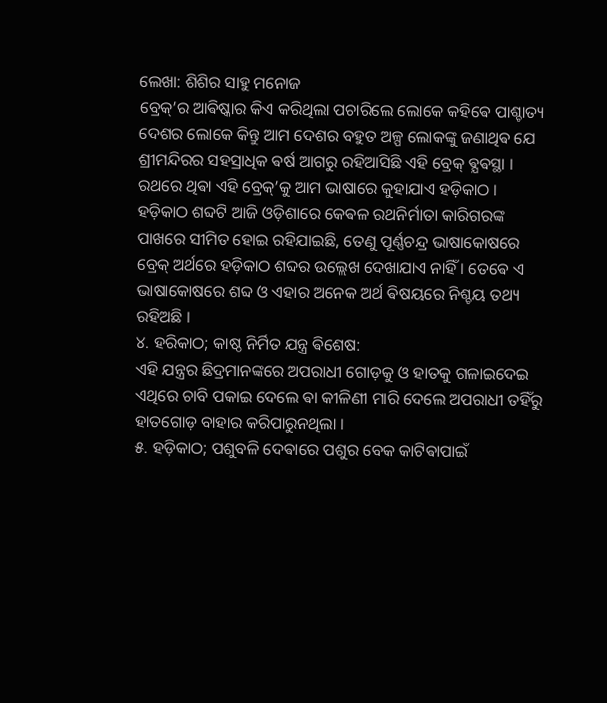ଲେଖା: ଶିଶିର ସାହୁ ମନୋଜ
ବ୍ରେକ୍’ର ଆଵିଷ୍କାର କିଏ କରିଥିଲା ପଚାରିଲେ ଲୋକେ କହିଵେ ପାଶ୍ଚାତ୍ୟ ଦେଶର ଲୋକେ କିନ୍ତୁ ଆମ ଦେଶର ବହୁତ ଅଳ୍ପ ଲୋକଙ୍କୁ ଜଣାଥିଵ ଯେ ଶ୍ରୀମନ୍ଦିରର ସହସ୍ରାଧିକ ଵର୍ଷ ଆଗରୁ ରହିଆସିଛି ଏହି ବ୍ରେକ୍ ଵ୍ଯଵସ୍ଥା । ରଥରେ ଥିଵା ଏହି ବ୍ରେକ୍’କୁ ଆମ ଭାଷାରେ କୁହାଯାଏ ହଡ଼ିକାଠ ।
ହଡ଼ିକାଠ ଶବ୍ଦଟି ଆଜି ଓଡ଼ିଶାରେ କେଵଳ ରଥନିର୍ମାତା କାରିଗରଙ୍କ ପାଖରେ ସୀମିତ ହୋଇ ରହିଯାଇଛି, ତେଣୁ ପୂର୍ଣ୍ଣଚନ୍ଦ୍ର ଭାଷାକୋଷରେ ବ୍ରେକ୍ ଅର୍ଥରେ ହଡ଼ିକାଠ ଶବ୍ଦର ଉଲ୍ଲେଖ ଦେଖାଯାଏ ନାହିଁ । ତେଵେ ଏ ଭାଷାକୋଷରେ ଶବ୍ଦ ଓ ଏହାର ଅନେକ ଅର୍ଥ ଵିଷୟରେ ନିଶ୍ଚୟ ତଥ୍ୟ ରହିଅଛି ।
୪. ହରିକାଠ; କାଷ୍ଠ ନିର୍ମିତ ଯନ୍ତ୍ର ଵିଶେଷ:
ଏହି ଯନ୍ତ୍ରର ଛିଦ୍ରମାନଙ୍କରେ ଅପରାଧୀ ଗୋଡ଼କୁ ଓ ହାତକୁ ଗଳାଇଦେଇ ଏଥିରେ ଚାବି ପକାଇ ଦେଲେ ଵା କୀଳିଣୀ ମାରି ଦେଲେ ଅପରାଧୀ ତହିଁରୁ ହାତଗୋଡ଼ ବାହାର କରିପାରୁନଥିଲା ।
୫. ହଡ଼ିକାଠ; ପଶୁବଳି ଦେଵାରେ ପଶୁର ବେକ କାଟିଵାପାଇଁ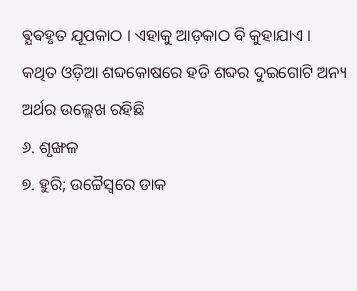ଵ୍ଯଵହୃତ ଯୂପକାଠ । ଏହାକୁ ଆଡ଼କାଠ ବି କୁହାଯାଏ ।
କଥିତ ଓଡ଼ିଆ ଶବ୍ଦକୋଷରେ ହଡି ଶବ୍ଦର ଦୁଇଗୋଟି ଅନ୍ୟ ଅର୍ଥର ଉଲ୍ଲେଖ ରହିଛି
୬. ଶୃଙ୍ଖଳ
୭. ହୁରି; ଉଚ୍ଚୈସ୍ଵରେ ଡାକ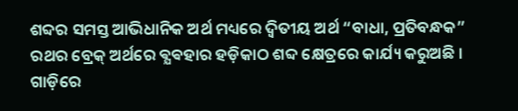ଶବ୍ଦର ସମସ୍ତ ଆଭିଧାନିକ ଅର୍ଥ ମଧ୍ୟରେ ଦ୍ଵିତୀୟ ଅର୍ଥ “ବାଧା, ପ୍ରତିବନ୍ଧକ” ରଥର ବ୍ରେକ୍ ଅର୍ଥରେ ଵ୍ଯଵହାର ହଡ଼ିକାଠ ଶବ୍ଦ କ୍ଷେତ୍ରରେ କାର୍ଯ୍ୟ କରୁଅଛି ।
ଗାଡ଼ିରେ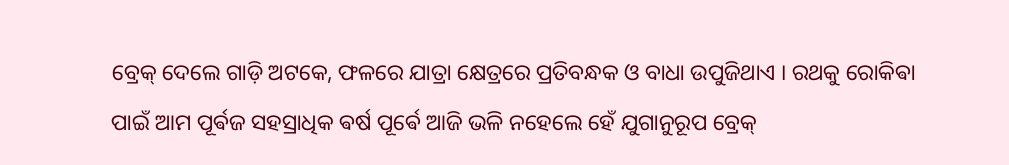ବ୍ରେକ୍ ଦେଲେ ଗାଡ଼ି ଅଟକେ, ଫଳରେ ଯାତ୍ରା କ୍ଷେତ୍ରରେ ପ୍ରତିବନ୍ଧକ ଓ ବାଧା ଉପୁଜିଥାଏ । ରଥକୁ ରୋକିଵା ପାଇଁ ଆମ ପୂର୍ଵଜ ସହସ୍ରାଧିକ ଵର୍ଷ ପୂର୍ଵେ ଆଜି ଭଳି ନହେଲେ ହେଁ ଯୁଗାନୁରୂପ ବ୍ରେକ୍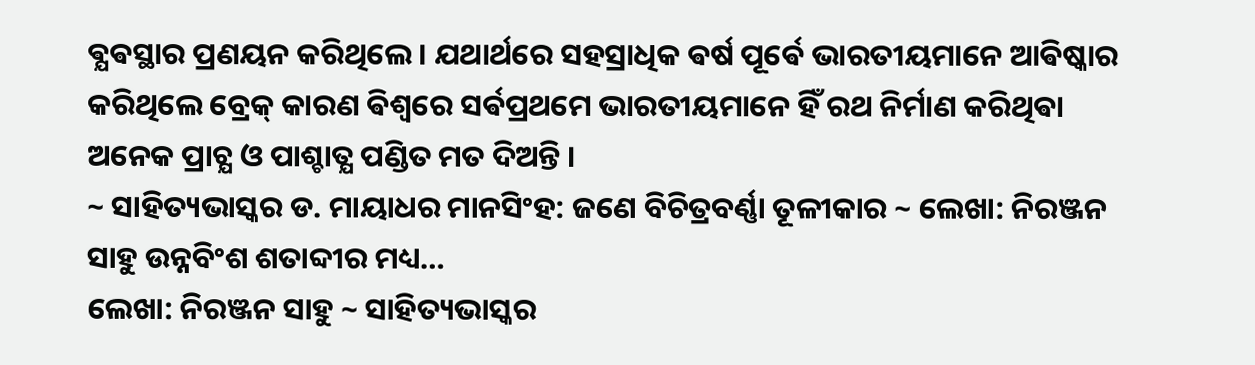ଵ୍ଯଵସ୍ଥାର ପ୍ରଣୟନ କରିଥିଲେ । ଯଥାର୍ଥରେ ସହସ୍ରାଧିକ ଵର୍ଷ ପୂର୍ଵେ ଭାରତୀୟମାନେ ଆଵିଷ୍କାର କରିଥିଲେ ବ୍ରେକ୍ କାରଣ ଵିଶ୍ଵରେ ସର୍ଵପ୍ରଥମେ ଭାରତୀୟମାନେ ହିଁ ରଥ ନିର୍ମାଣ କରିଥିଵା ଅନେକ ପ୍ରାଚ୍ଯ ଓ ପାଶ୍ଚାତ୍ଯ ପଣ୍ଡିତ ମତ ଦିଅନ୍ତି ।
~ ସାହିତ୍ୟଭାସ୍କର ଡ. ମାୟାଧର ମାନସିଂହ: ଜଣେ ବିଚିତ୍ରବର୍ଣ୍ଣା ତୂଳୀକାର ~ ଲେଖା: ନିରଞ୍ଜନ ସାହୁ ଉନ୍ନବିଂଶ ଶତାବ୍ଦୀର ମଧ୍ୟ…
ଲେଖା: ନିରଞ୍ଜନ ସାହୁ ~ ସାହିତ୍ୟଭାସ୍କର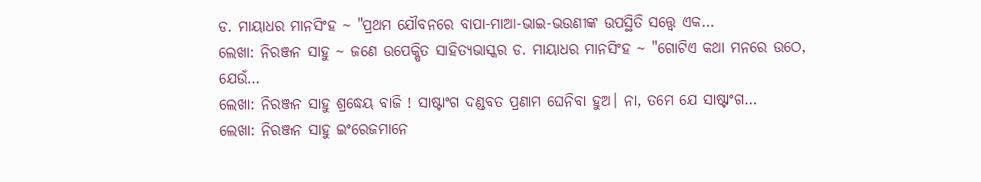ଡ. ମାୟାଧର ମାନସିଂହ ~ "ପ୍ରଥମ ଯୌବନରେ ବାପା-ମାଆ-ଭାଇ-ଭଉଣୀଙ୍କ ଉପସ୍ଥିତି ସତ୍ତ୍ୱେ ଏକ…
ଲେଖା: ନିରଞ୍ଜନ ସାହୁ ~ ଜଣେ ଉପେକ୍ଷିତ ସାହିତ୍ୟଭାସ୍କର ଡ. ମାୟାଧର ମାନସିଂହ ~ "ଗୋଟିଏ କଥା ମନରେ ଉଠେ, ଯେଉଁ…
ଲେଖା: ନିରଞ୍ଜନ ସାହୁ ଶ୍ରଦ୍ଧେୟ ବାଜି ! ସାଷ୍ଟାଂଗ ଦଣ୍ଡବତ ପ୍ରଣାମ ଘେନିବା ହୁଅ। ନା, ତମେ ଯେ ସାଷ୍ଟାଂଗ…
ଲେଖା: ନିରଞ୍ଜନ ସାହୁ ଇଂରେଜମାନେ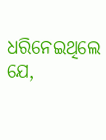ଧରିନେଇଥିଲେ ଯେ,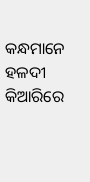କନ୍ଧମାନେ ହଳଦୀ କିଆରିରେ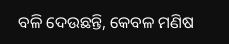ବଳି ଦେଉଛନ୍ତି, କେବଳ ମଣିଷ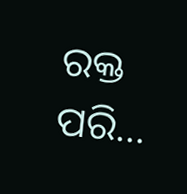ରକ୍ତ ପରି…